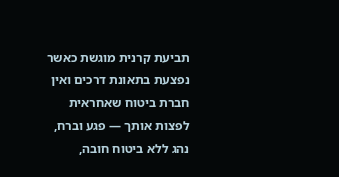תביעת קרנית מוגשת כאשר נפצעת בתאונת דרכים ואין חברת ביטוח שאחראית לפצות אותך — פגע וברח, נהג ללא ביטוח חובה,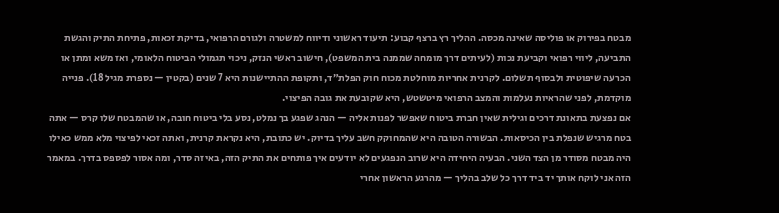מבטח בפירוק או פוליסה שאינה מכסה. ההליך רץ ברצף קבוע: תיעוד ראשוני ודיווח למשטרה ולגורם הרפואי, בדיקת זכאות, פתיחת התיק והגשת התביעה, ליווי רפואי וקביעת נכות (לעיתים דרך מומחה שממנה בית המשפט), חישוב ראשי הנזק, ניכוי תגמולי הביטוח הלאומי, ואז משא ומתן או הכרעה שיפוטית ולבסוף תשלום. לקרנית אחריות מוחלטת מכוח חוק הפלת״ד, ותקופת ההתיישנות היא 7 שנים (בקטין — נספרת מגיל 18). פנייה מוקדמת, לפני שהראיות נעלמות והמצב הרפואי מיטשטש, היא שקובעת את גובה הפיצוי.
אם נפצעת בתאונת דרכים וגילית שאין חברת ביטוח שאפשר לפנות אליה — הנהג שפגע בך נמלט, נסע בלי ביטוח חובה, או שהמבטח שלו קרס — אתה בטח מרגיש שנפלת בין הכיסאות. הבשורה הטובה היא שהמחוקק חשב עליך בדיוק. יש כתובת, היא נקראת קרנית, ואתה זכאי לפיצוי מלא ממש כאילו היה מבטח מסודר מן הצד השני. הבעיה היחידה היא שרוב הנפגעים לא יודעים איך פותחים את התיק הזה, באיזה סדר, ומה אסור לפספס בדרך. במאמר הזה אני לוקח אותך יד ביד דרך כל שלב בהליך — מהרגע הראשון אחרי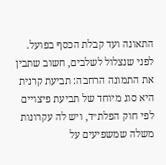התאונה ועד קבלת הכסף בפועל.
לפני שנצלול לשלבים, חשוב שתבין את התמונה הרחבה: תביעת קרנית היא סוג מיוחד של תביעת פיצויים לפי חוק הפלת״ד, ויש לה עקרונות משלה שמשפיעים על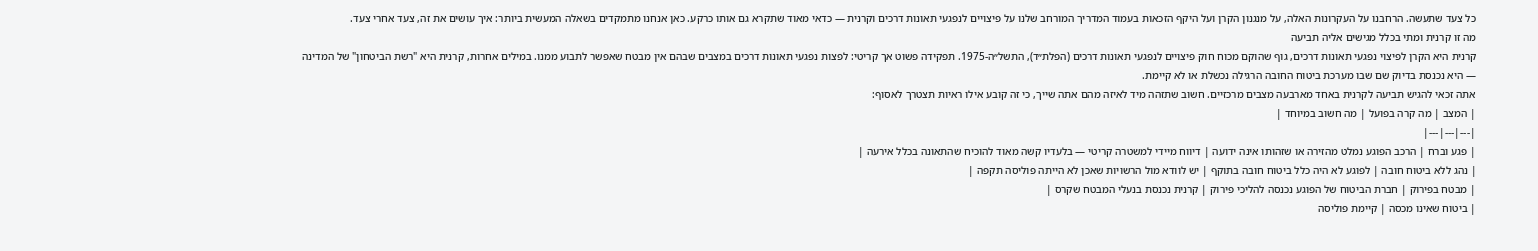כל צעד שתעשה. הרחבנו על העקרונות האלה, על מנגנון הקרן ועל היקף הזכאות בעמוד המדריך המורחב שלנו על פיצויים לנפגעי תאונות דרכים וקרנית — כדאי מאוד שתקרא גם אותו כרקע. כאן אנחנו מתמקדים בשאלה המעשית ביותר: איך עושים את זה, צעד אחרי צעד.
מה זו קרנית ומתי בכלל מגישים אליה תביעה
קרנית היא הקרן לפיצוי נפגעי תאונות דרכים, גוף שהוקם מכוח חוק פיצויים לנפגעי תאונות דרכים (הפלת״ד), התשל״ה-1975. תפקידה פשוט אך קריטי: לפצות נפגעי תאונות דרכים במצבים שבהם אין מבטח שאפשר לתבוע ממנו. במילים אחרות, קרנית היא "רשת הביטחון" של המדינה — היא נכנסת בדיוק שם שבו מערכת ביטוח החובה הרגילה נכשלת או לא קיימת.
אתה זכאי להגיש תביעה לקרנית באחד מארבעה מצבים מרכזיים. חשוב שתזהה מיד לאיזה מהם אתה שייך, כי זה קובע אילו ראיות תצטרך לאסוף:
| המצב | מה קרה בפועל | מה חשוב במיוחד |
|---|---|---|
| פגע וברח | הרכב הפוגע נמלט מהזירה או שזהותו אינה ידועה | דיווח מיידי למשטרה קריטי — בלעדיו קשה מאוד להוכיח שהתאונה בכלל אירעה |
| נהג ללא ביטוח חובה | לפוגע לא היה כלל ביטוח חובה בתוקף | יש לוודא מול הרשויות שאכן לא הייתה פוליסה תקפה |
| מבטח בפירוק | חברת הביטוח של הפוגע נכנסה להליכי פירוק | קרנית נכנסת בנעלי המבטח שקרס |
| ביטוח שאינו מכסה | קיימת פוליסה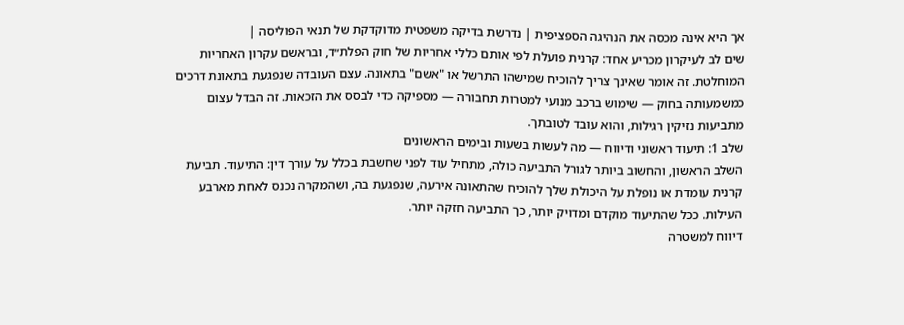אך היא אינה מכסה את הנהיגה הספציפית | נדרשת בדיקה משפטית מדוקדקת של תנאי הפוליסה |
שים לב לעיקרון מכריע אחד: קרנית פועלת לפי אותם כללי אחריות של חוק הפלת״ד, ובראשם עקרון האחריות המוחלטת. זה אומר שאינך צריך להוכיח שמישהו התרשל או "אשם" בתאונה. עצם העובדה שנפגעת בתאונת דרכים כמשמעותה בחוק — שימוש ברכב מנועי למטרות תחבורה — מספיקה כדי לבסס את הזכאות. זה הבדל עצום מתביעות נזיקין רגילות, והוא עובד לטובתך.
שלב 1: תיעוד ראשוני ודיווח — מה לעשות בשעות ובימים הראשונים
השלב הראשון, והחשוב ביותר לגורל התביעה כולה, מתחיל עוד לפני שחשבת בכלל על עורך דין: התיעוד. תביעת קרנית עומדת או נופלת על היכולת שלך להוכיח שהתאונה אירעה, שנפגעת בה, ושהמקרה נכנס לאחת מארבע העילות. ככל שהתיעוד מוקדם ומדויק יותר, כך התביעה חזקה יותר.
דיווח למשטרה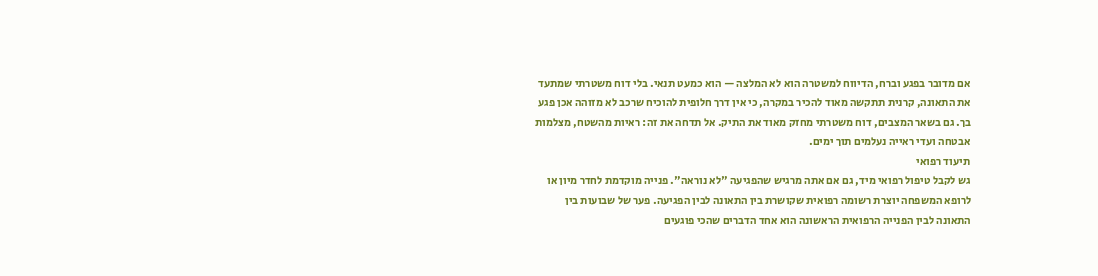אם מדובר בפגע וברח, הדיווח למשטרה הוא לא המלצה — הוא כמעט תנאי. בלי דוח משטרתי שמתעד את התאונה, קרנית תתקשה מאוד להכיר במקרה, כי אין דרך חלופית להוכיח שרכב לא מזוהה אכן פגע בך. גם בשאר המצבים, דוח משטרתי מחזק מאוד את התיק. אל תדחה את זה: ראיות מהשטח, מצלמות אבטחה ועדי ראייה נעלמים תוך ימים.
תיעוד רפואי
גש לקבל טיפול רפואי מיד, גם אם אתה מרגיש שהפגיעה "לא נוראה". פנייה מוקדמת לחדר מיון או לרופא המשפחה יוצרת רשומה רפואית שקושרת בין התאונה לבין הפגיעה. פער של שבועות בין התאונה לבין הפנייה הרפואית הראשונה הוא אחד הדברים שהכי פוגעים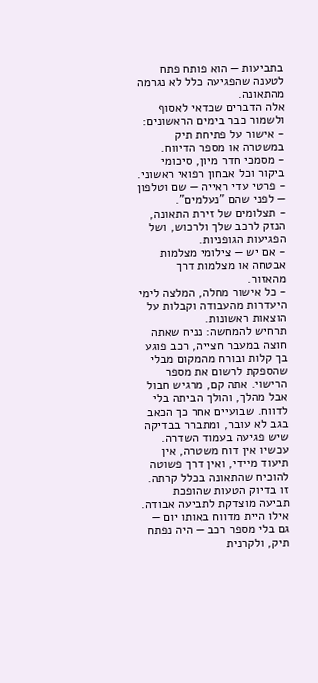בתביעות — הוא פותח פתח לטענה שהפגיעה כלל לא נגרמה מהתאונה.
אלה הדברים שכדאי לאסוף ולשמור כבר בימים הראשונים:
- אישור על פתיחת תיק במשטרה או מספר הדיווח.
- מסמכי חדר מיון, סיכומי ביקור וכל אבחון רפואי ראשוני.
- פרטי עדי ראייה — שם וטלפון — לפני שהם "נעלמים".
- תצלומים של זירת התאונה, הנזק לרכב שלך ולרכוש, ושל הפגיעות הגופניות.
- אם יש — צילומי מצלמות אבטחה או מצלמות דרך מהאזור.
- כל אישור מחלה, המלצה לימי היעדרות מהעבודה וקבלות על הוצאות ראשונות.
תרחיש להמחשה: נניח שאתה חוצה במעבר חצייה, רכב פוגע בך קלות ובורח מהמקום מבלי שהספקת לרשום את מספר הרישוי. אתה קם, מרגיש חבול אבל מהלך, והולך הביתה בלי לדווח. שבועיים אחר כך הכאב בגב לא עובר, ומתברר בבדיקה שיש פגיעה בעמוד השדרה. עכשיו אין דוח משטרה, אין תיעוד מיידי, ואין דרך פשוטה להוכיח שהתאונה בכלל קרתה. זו בדיוק הטעות שהופכת תביעה מוצדקת לתביעה אבודה. אילו היית מדווח באותו יום — גם בלי מספר רכב — היה נפתח תיק, ולקרנית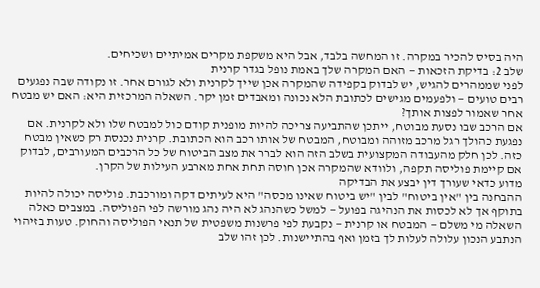היה בסיס להכיר במקרה. זו המחשה בלבד, אבל היא משקפת מקרים אמיתיים ושכיחים.
שלב 2: בדיקת הזכאות — האם המקרה שלך באמת נופל בגדר קרנית
לפני שממהרים להגיש, יש לבדוק בקפידה שהמקרה אכן שייך לקרנית ולא לגורם אחר. זו נקודה שבה נפגעים רבים טועים — ולפעמים מגישים לכתובת הלא נכונה ומאבדים זמן יקר. השאלה המרכזית היא: האם יש מבטח אחר שאמור לפצות אותך?
אם הרכב שבו נסעת מבוטח, ייתכן שהתביעה צריכה להיות מופנית קודם כול למבטח שלו ולא לקרנית. אם נפגעת כהולך רגל מרכב מזוהה ומבוטח, המבטח של אותו רכב הוא הכתובת. קרנית נכנסת רק כשאין מבטח כזה. לכן חלק מהעבודה המקצועית בשלב הזה הוא לברר את מצב הביטוח של כל הרכבים המעורבים, לבדוק אם קיימת פוליסה תקפה, ולוודא שהמקרה אכן חוסה תחת אחת מארבע העילות של הקרן.
מדוע כדאי שעורך דין יבצע את הבדיקה
ההבחנה בין "אין ביטוח" לבין "יש ביטוח שאינו מכסה" היא לעיתים דקה ומורכבת. פוליסה יכולה להיות בתוקף אך לא לכסות את הנהיגה בפועל — למשל כשהנהג לא היה נהג מורשה לפי הפוליסה. במצבים כאלה השאלה מי משלם — המבטח או קרנית — נקבעת לפי פרשנות משפטית של תנאי הפוליסה והחוק. טעות בזיהוי הנתבע הנכון עלולה לעלות לך בזמן ואף בהתיישנות. לכן זהו שלב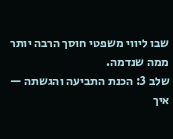שבו ליווי משפטי חוסך הרבה יותר ממה שנדמה.
שלב 3: הכנת התביעה והגשתה — איך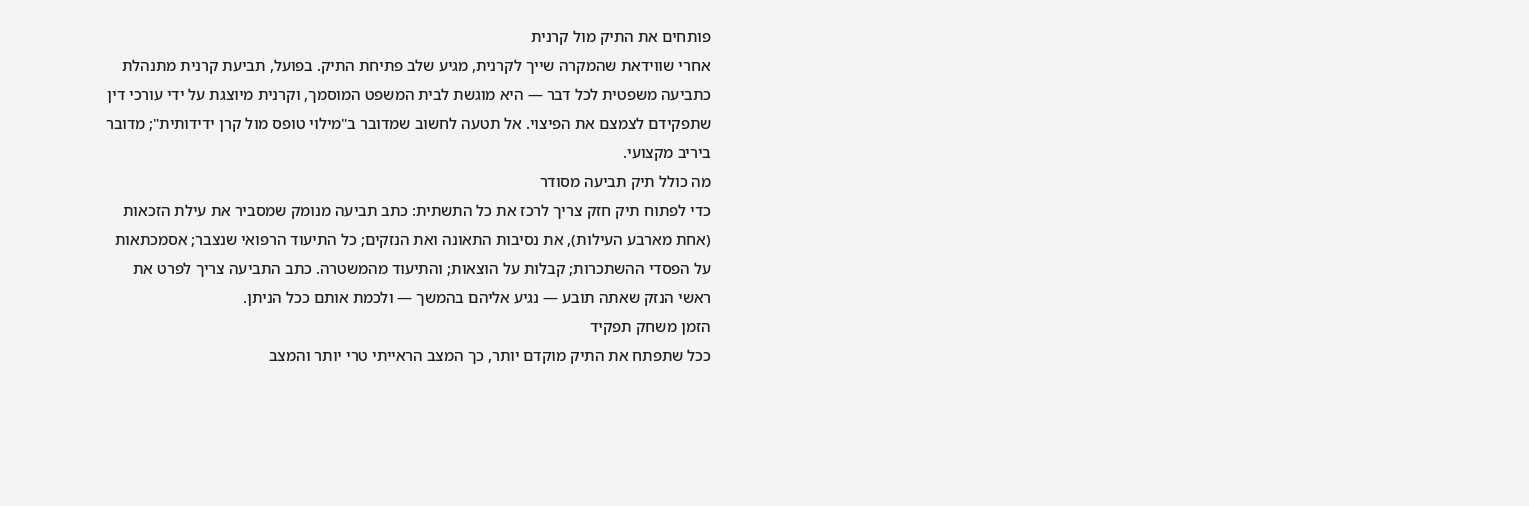פותחים את התיק מול קרנית
אחרי שווידאת שהמקרה שייך לקרנית, מגיע שלב פתיחת התיק. בפועל, תביעת קרנית מתנהלת כתביעה משפטית לכל דבר — היא מוגשת לבית המשפט המוסמך, וקרנית מיוצגת על ידי עורכי דין שתפקידם לצמצם את הפיצוי. אל תטעה לחשוב שמדובר ב"מילוי טופס מול קרן ידידותית"; מדובר ביריב מקצועי.
מה כולל תיק תביעה מסודר
כדי לפתוח תיק חזק צריך לרכז את כל התשתית: כתב תביעה מנומק שמסביר את עילת הזכאות (אחת מארבע העילות), את נסיבות התאונה ואת הנזקים; כל התיעוד הרפואי שנצבר; אסמכתאות על הפסדי ההשתכרות; קבלות על הוצאות; והתיעוד מהמשטרה. כתב התביעה צריך לפרט את ראשי הנזק שאתה תובע — נגיע אליהם בהמשך — ולכמת אותם ככל הניתן.
הזמן משחק תפקיד
ככל שתפתח את התיק מוקדם יותר, כך המצב הראייתי טרי יותר והמצב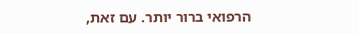הרפואי ברור יותר. עם זאת,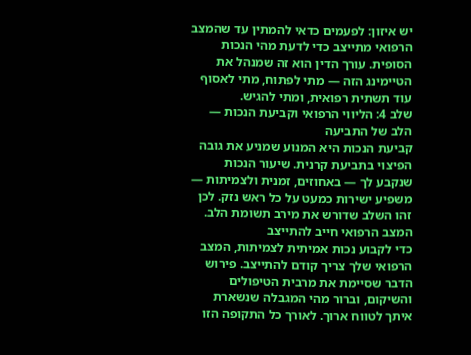יש איזון: לפעמים כדאי להמתין עד שהמצב הרפואי מתייצב כדי לדעת מהי הנכות הסופית. עורך הדין הוא זה שמנהל את הטיימינג הזה — מתי לפתוח, מתי לאסוף עוד תשתית רפואית, ומתי להגיש.
שלב 4: הליווי הרפואי וקביעת הנכות — הלב של התביעה
קביעת הנכות היא המנוע שמניע את גובה הפיצוי בתביעת קרנית. שיעור הנכות שנקבע לך — באחוזים, זמנית ולצמיתות — משפיע ישירות כמעט על כל ראש נזק. לכן זהו השלב שדורש את מירב תשומת הלב.
המצב הרפואי חייב להתייצב
כדי לקבוע נכות אמיתית לצמיתות, המצב הרפואי שלך צריך קודם להתייצב. פירוש הדבר שסיימת את מרבית הטיפולים והשיקום, וברור מהי המגבלה שנשארת איתך לטווח ארוך. לאורך כל התקופה הזו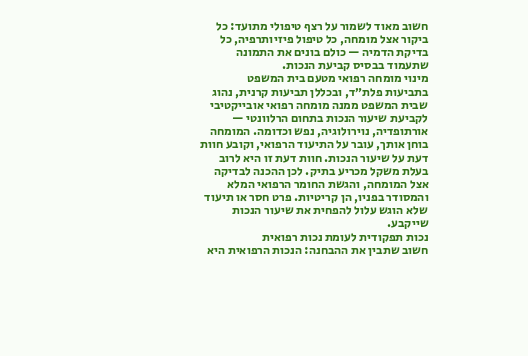חשוב מאוד לשמור על רצף טיפולי מתועד: כל ביקור אצל מומחה, כל טיפול פיזיותרפיה, כל בדיקת הדמיה — כולם בונים את התמונה שתעמוד בבסיס קביעת הנכות.
מינוי מומחה רפואי מטעם בית המשפט
בתביעות פלת״ד, ובכללן תביעות קרנית, נהוג שבית המשפט ממנה מומחה רפואי אובייקטיבי לקביעת שיעור הנכות בתחום הרלוונטי — אורתופדיה, נוירולוגיה, נפש וכדומה. המומחה בוחן אותך, עובר על התיעוד הרפואי, וקובע חוות דעת על שיעור הנכות. חוות דעת זו היא לרוב בעלת משקל מכריע בתיק. לכן ההכנה לבדיקה אצל המומחה, והגשת החומר הרפואי המלא והמסודר בפניו, הן קריטיות. פרט חסר או תיעוד שלא הוגש עלול להפחית את שיעור הנכות שייקבע.
נכות תפקודית לעומת נכות רפואית
חשוב שתבין את ההבחנה: הנכות הרפואית היא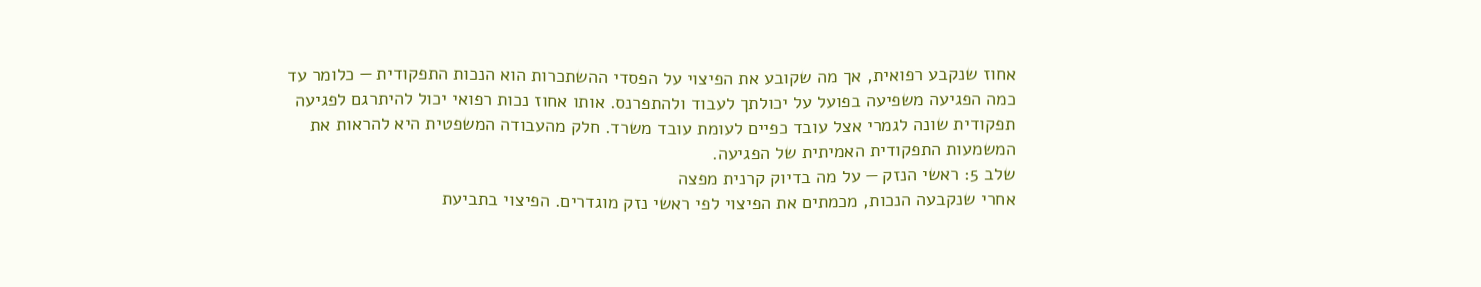אחוז שנקבע רפואית, אך מה שקובע את הפיצוי על הפסדי ההשתכרות הוא הנכות התפקודית — כלומר עד כמה הפגיעה משפיעה בפועל על יכולתך לעבוד ולהתפרנס. אותו אחוז נכות רפואי יכול להיתרגם לפגיעה תפקודית שונה לגמרי אצל עובד כפיים לעומת עובד משרד. חלק מהעבודה המשפטית היא להראות את המשמעות התפקודית האמיתית של הפגיעה.
שלב 5: ראשי הנזק — על מה בדיוק קרנית מפצה
אחרי שנקבעה הנכות, מכמתים את הפיצוי לפי ראשי נזק מוגדרים. הפיצוי בתביעת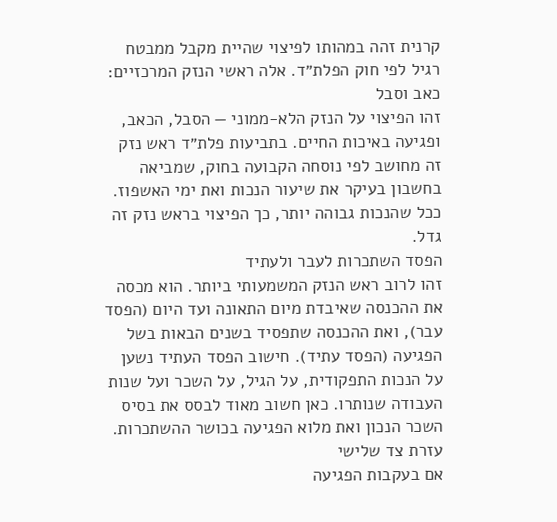קרנית זהה במהותו לפיצוי שהיית מקבל ממבטח רגיל לפי חוק הפלת״ד. אלה ראשי הנזק המרכזיים:
כאב וסבל
זהו הפיצוי על הנזק הלא-ממוני — הסבל, הכאב, ופגיעה באיכות החיים. בתביעות פלת״ד ראש נזק זה מחושב לפי נוסחה הקבועה בחוק, שמביאה בחשבון בעיקר את שיעור הנכות ואת ימי האשפוז. ככל שהנכות גבוהה יותר, כך הפיצוי בראש נזק זה גדל.
הפסד השתכרות לעבר ולעתיד
זהו לרוב ראש הנזק המשמעותי ביותר. הוא מכסה את ההכנסה שאיבדת מיום התאונה ועד היום (הפסד עבר), ואת ההכנסה שתפסיד בשנים הבאות בשל הפגיעה (הפסד עתיד). חישוב הפסד העתיד נשען על הנכות התפקודית, על הגיל, על השכר ועל שנות העבודה שנותרו. כאן חשוב מאוד לבסס את בסיס השכר הנכון ואת מלוא הפגיעה בכושר ההשתכרות.
עזרת צד שלישי
אם בעקבות הפגיעה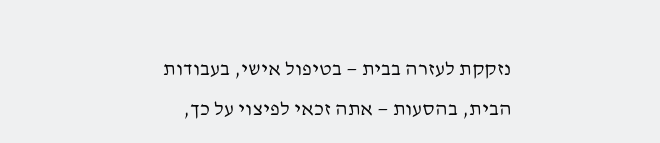נזקקת לעזרה בבית — בטיפול אישי, בעבודות הבית, בהסעות — אתה זכאי לפיצוי על כך,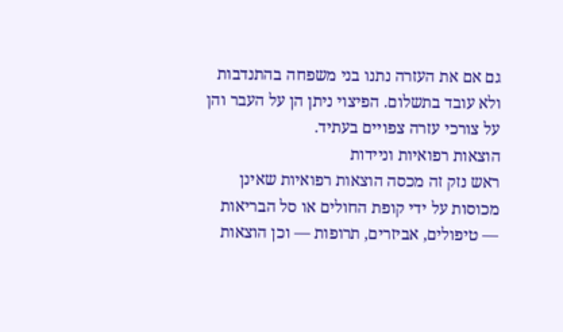גם אם את העזרה נתנו בני משפחה בהתנדבות ולא עובד בתשלום. הפיצוי ניתן הן על העבר והן על צורכי עזרה צפויים בעתיד.
הוצאות רפואיות וניידות
ראש נזק זה מכסה הוצאות רפואיות שאינן מכוסות על ידי קופת החולים או סל הבריאות — טיפולים, אביזרים, תרופות — וכן הוצאות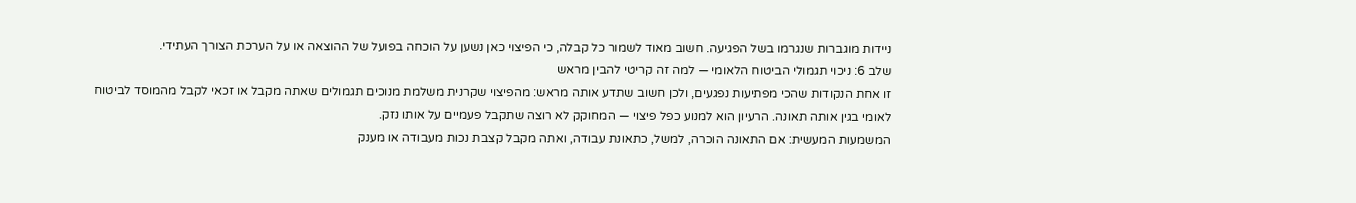ניידות מוגברות שנגרמו בשל הפגיעה. חשוב מאוד לשמור כל קבלה, כי הפיצוי כאן נשען על הוכחה בפועל של ההוצאה או על הערכת הצורך העתידי.
שלב 6: ניכוי תגמולי הביטוח הלאומי — למה זה קריטי להבין מראש
זו אחת הנקודות שהכי מפתיעות נפגעים, ולכן חשוב שתדע אותה מראש: מהפיצוי שקרנית משלמת מנוכים תגמולים שאתה מקבל או זכאי לקבל מהמוסד לביטוח לאומי בגין אותה תאונה. הרעיון הוא למנוע כפל פיצוי — המחוקק לא רוצה שתקבל פעמיים על אותו נזק.
המשמעות המעשית: אם התאונה הוכרה, למשל, כתאונת עבודה, ואתה מקבל קצבת נכות מעבודה או מענק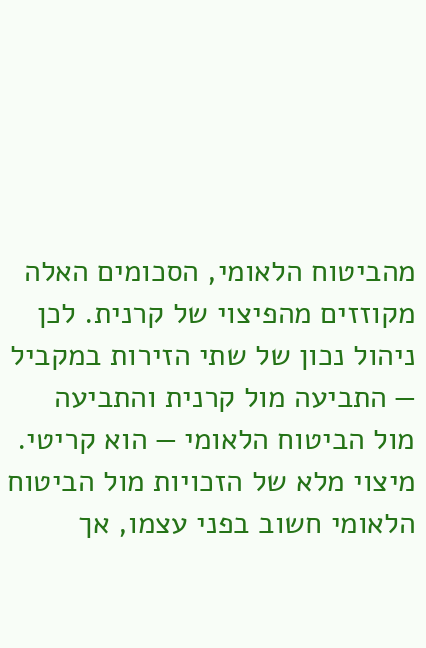מהביטוח הלאומי, הסכומים האלה מקוזזים מהפיצוי של קרנית. לכן ניהול נכון של שתי הזירות במקביל — התביעה מול קרנית והתביעה מול הביטוח הלאומי — הוא קריטי. מיצוי מלא של הזכויות מול הביטוח הלאומי חשוב בפני עצמו, אך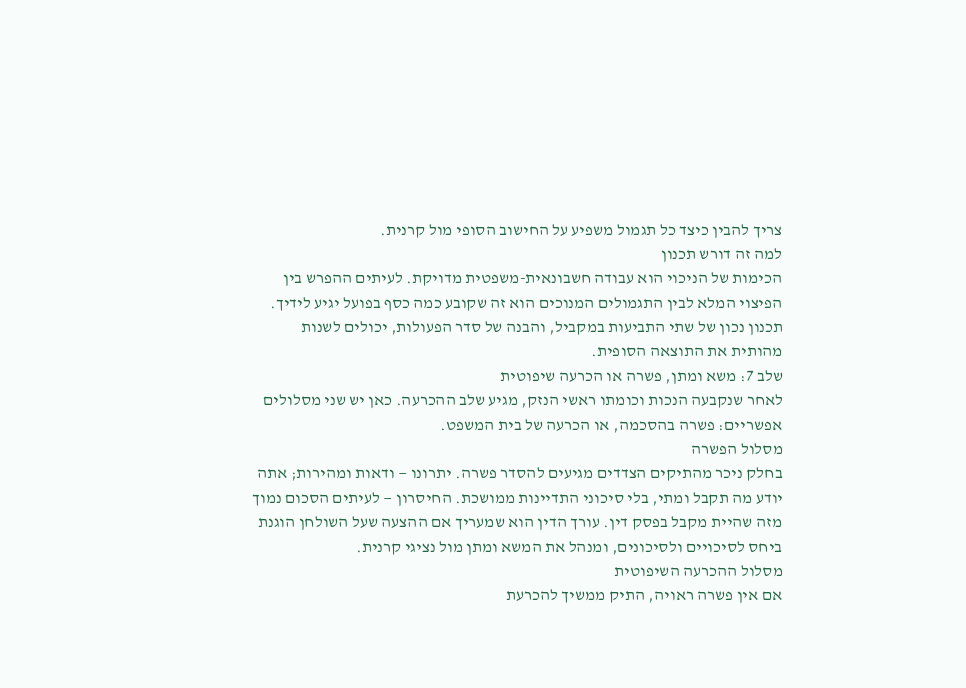צריך להבין כיצד כל תגמול משפיע על החישוב הסופי מול קרנית.
למה זה דורש תכנון
הכימות של הניכוי הוא עבודה חשבונאית-משפטית מדויקת. לעיתים ההפרש בין הפיצוי המלא לבין התגמולים המנוכים הוא זה שקובע כמה כסף בפועל יגיע לידיך. תכנון נכון של שתי התביעות במקביל, והבנה של סדר הפעולות, יכולים לשנות מהותית את התוצאה הסופית.
שלב 7: משא ומתן, פשרה או הכרעה שיפוטית
לאחר שנקבעה הנכות וכומתו ראשי הנזק, מגיע שלב ההכרעה. כאן יש שני מסלולים אפשריים: פשרה בהסכמה, או הכרעה של בית המשפט.
מסלול הפשרה
בחלק ניכר מהתיקים הצדדים מגיעים להסדר פשרה. יתרונו — ודאות ומהירות; אתה יודע מה תקבל ומתי, בלי סיכוני התדיינות ממושכת. החיסרון — לעיתים הסכום נמוך מזה שהיית מקבל בפסק דין. עורך הדין הוא שמעריך אם ההצעה שעל השולחן הוגנת ביחס לסיכויים ולסיכונים, ומנהל את המשא ומתן מול נציגי קרנית.
מסלול ההכרעה השיפוטית
אם אין פשרה ראויה, התיק ממשיך להכרעת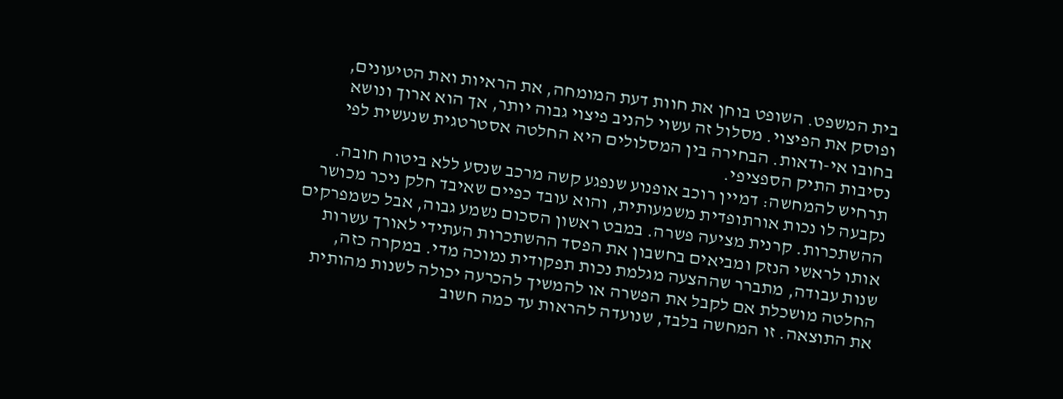בית המשפט. השופט בוחן את חוות דעת המומחה, את הראיות ואת הטיעונים, ופוסק את הפיצוי. מסלול זה עשוי להניב פיצוי גבוה יותר, אך הוא ארוך ונושא בחובו אי-ודאות. הבחירה בין המסלולים היא החלטה אסטרטגית שנעשית לפי נסיבות התיק הספציפי.
תרחיש להמחשה: דמיין רוכב אופנוע שנפגע קשה מרכב שנסע ללא ביטוח חובה. נקבעה לו נכות אורתופדית משמעותית, והוא עובד כפיים שאיבד חלק ניכר מכושר ההשתכרות. קרנית מציעה פשרה. במבט ראשון הסכום נשמע גבוה, אבל כשמפרקים אותו לראשי הנזק ומביאים בחשבון את הפסד ההשתכרות העתידי לאורך עשרות שנות עבודה, מתברר שההצעה מגלמת נכות תפקודית נמוכה מדי. במקרה כזה, החלטה מושכלת אם לקבל את הפשרה או להמשיך להכרעה יכולה לשנות מהותית את התוצאה. זו המחשה בלבד, שנועדה להראות עד כמה חשוב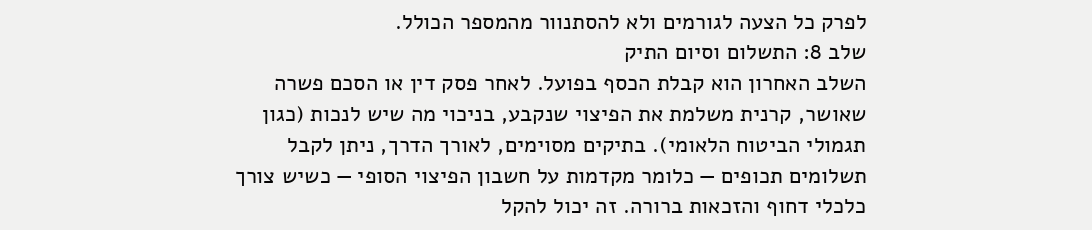לפרק כל הצעה לגורמים ולא להסתנוור מהמספר הכולל.
שלב 8: התשלום וסיום התיק
השלב האחרון הוא קבלת הכסף בפועל. לאחר פסק דין או הסכם פשרה שאושר, קרנית משלמת את הפיצוי שנקבע, בניכוי מה שיש לנכות (כגון תגמולי הביטוח הלאומי). בתיקים מסוימים, לאורך הדרך, ניתן לקבל תשלומים תכופים — כלומר מקדמות על חשבון הפיצוי הסופי — כשיש צורך כלכלי דחוף והזכאות ברורה. זה יכול להקל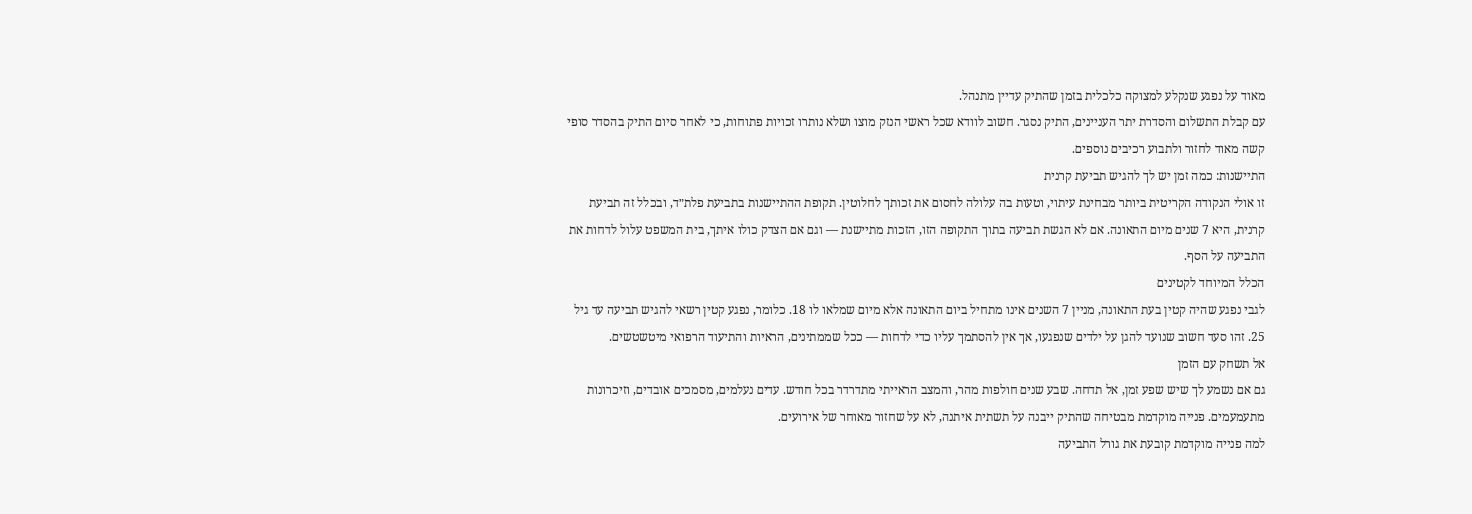מאוד על נפגע שנקלע למצוקה כלכלית בזמן שהתיק עדיין מתנהל.
עם קבלת התשלום והסדרת יתר העניינים, התיק נסגר. חשוב לוודא שכל ראשי הנזק מוצו ושלא נותרו זכויות פתוחות, כי לאחר סיום התיק בהסדר סופי קשה מאוד לחזור ולתבוע רכיבים נוספים.
התיישנות: כמה זמן יש לך להגיש תביעת קרנית
זו אולי הנקודה הקריטית ביותר מבחינת עיתוי, וטעות בה עלולה לחסום את זכותך לחלוטין. תקופת ההתיישנות בתביעת פלת״ד, ובכלל זה תביעת קרנית, היא 7 שנים מיום התאונה. אם לא הגשת תביעה בתוך התקופה הזו, הזכות מתיישנת — וגם אם הצדק כולו איתך, בית המשפט עלול לדחות את התביעה על הסף.
הכלל המיוחד לקטינים
לגבי נפגע שהיה קטין בעת התאונה, מניין 7 השנים אינו מתחיל ביום התאונה אלא מיום שמלאו לו 18. כלומר, נפגע קטין רשאי להגיש תביעה עד גיל 25. זהו סעד חשוב שנועד להגן על ילדים שנפגעו, אך אין להסתמך עליו כדי לדחות — ככל שממתינים, הראיות והתיעוד הרפואי מיטשטשים.
אל תשחק עם הזמן
גם אם נשמע לך שיש שפע זמן, אל תדחה. שבע שנים חולפות מהר, והמצב הראייתי מתדרדר בכל חודש. עדים נעלמים, מסמכים אובדים, וזיכרונות מתעמעמים. פנייה מוקדמת מבטיחה שהתיק ייבנה על תשתית איתנה, לא על שחזור מאוחר של אירועים.
למה פנייה מוקדמת קובעת את גורל התביעה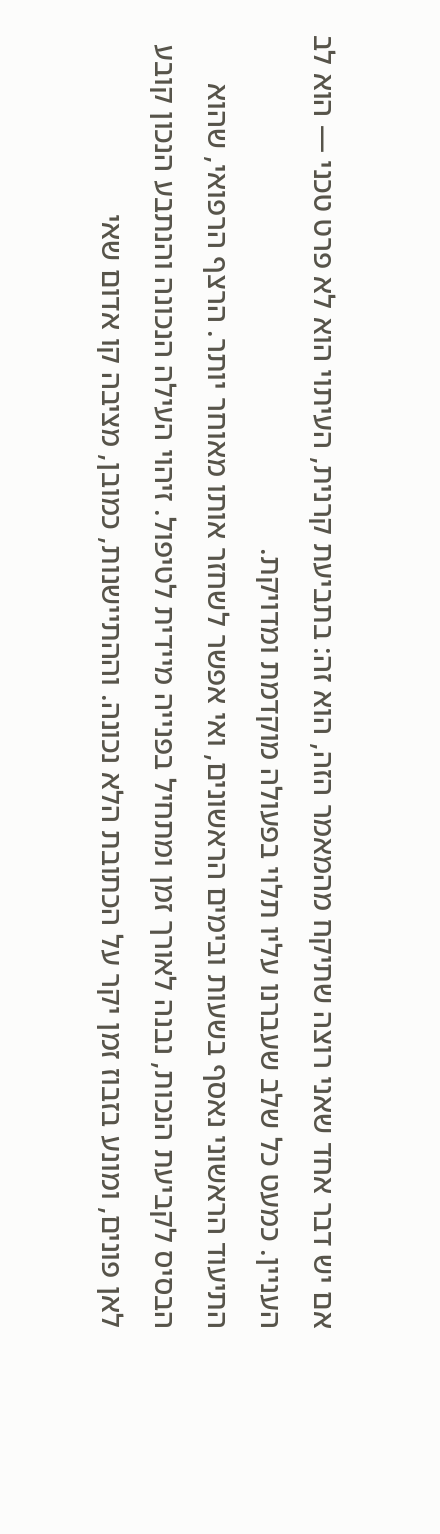אם יש דבר אחד שאני רוצה שתיקח מהמאמר הזה, הוא זה: בתביעת קרנית, העיתוי הוא לא פרט טכני — הוא לב העניין. כמעט כל שלב שעברנו עליו תלוי בפעולה מוקדמת ומדויקת.
התיעוד הראשוני נאסף בשעות ובימים הראשונים, ואי אפשר לשחזר אותו מאוחר יותר. הרצף הרפואי, שהוא הבסיס לקביעת הנכות, נבנה לאורך זמן ומתחיל בפנייה מיידית לטיפול. זיהוי העילה הנכונה והנתבע הנכון קובע לאן פונים, ומונע בזבוז זמן יקר על הכתובת הלא נכונה. וההתיישנות, כמובן, מציבה קו אדום שאי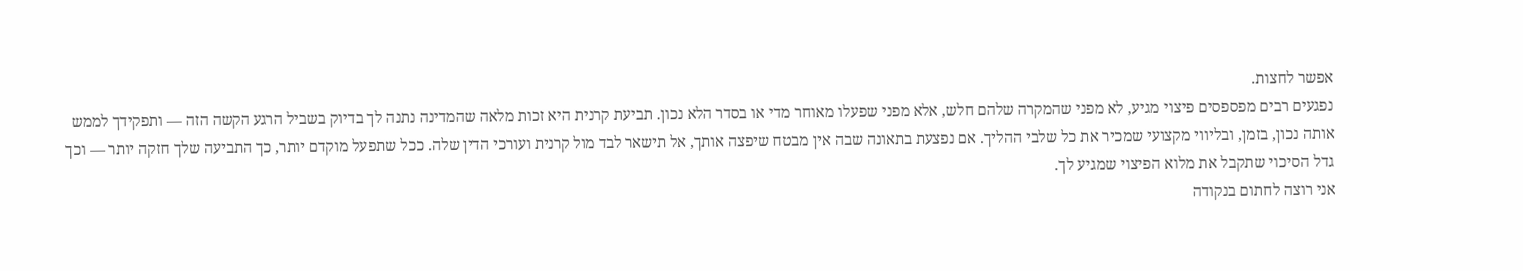אפשר לחצות.
נפגעים רבים מפספסים פיצוי מגיע, לא מפני שהמקרה שלהם חלש, אלא מפני שפעלו מאוחר מדי או בסדר הלא נכון. תביעת קרנית היא זכות מלאה שהמדינה נתנה לך בדיוק בשביל הרגע הקשה הזה — ותפקידך לממש אותה נכון, בזמן, ובליווי מקצועי שמכיר את כל שלבי ההליך. אם נפצעת בתאונה שבה אין מבטח שיפצה אותך, אל תישאר לבד מול קרנית ועורכי הדין שלה. ככל שתפעל מוקדם יותר, כך התביעה שלך חזקה יותר — וכך גדל הסיכוי שתקבל את מלוא הפיצוי שמגיע לך.
אני רוצה לחתום בנקודה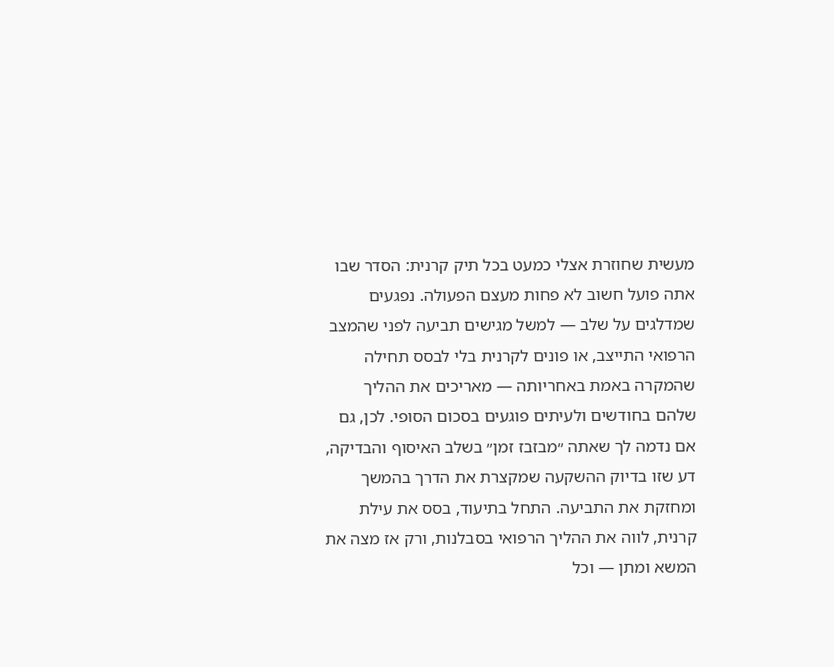מעשית שחוזרת אצלי כמעט בכל תיק קרנית: הסדר שבו אתה פועל חשוב לא פחות מעצם הפעולה. נפגעים שמדלגים על שלב — למשל מגישים תביעה לפני שהמצב הרפואי התייצב, או פונים לקרנית בלי לבסס תחילה שהמקרה באמת באחריותה — מאריכים את ההליך שלהם בחודשים ולעיתים פוגעים בסכום הסופי. לכן, גם אם נדמה לך שאתה ״מבזבז זמן״ בשלב האיסוף והבדיקה, דע שזו בדיוק ההשקעה שמקצרת את הדרך בהמשך ומחזקת את התביעה. התחל בתיעוד, בסס את עילת קרנית, לווה את ההליך הרפואי בסבלנות, ורק אז מצה את המשא ומתן — וכל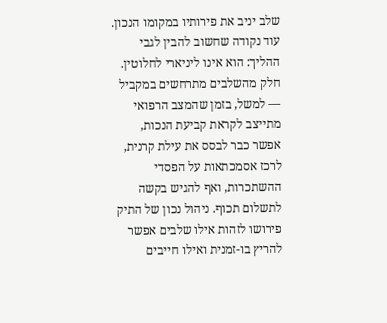שלב יניב את פירותיו במקומו הנכון.
עוד נקודה שחשוב להבין לגבי ההליך: הוא אינו ליניארי לחלוטין. חלק מהשלבים מתרחשים במקביל — למשל, בזמן שהמצב הרפואי מתייצב לקראת קביעת הנכות, אפשר כבר לבסס את עילת קרנית, לרכז אסמכתאות על הפסדי ההשתכרות, ואף להגיש בקשה לתשלום תכוף. ניהול נכון של התיק פירושו לזהות אילו שלבים אפשר להריץ בו-זמנית ואילו חייבים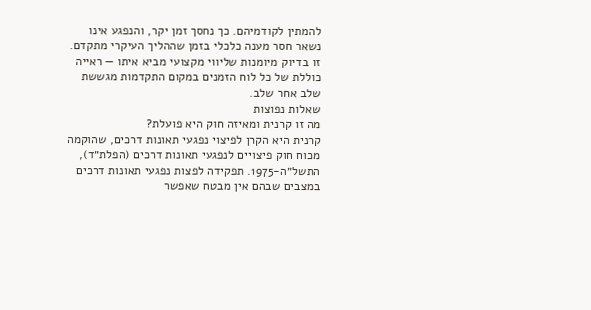להמתין לקודמיהם. כך נחסך זמן יקר, והנפגע אינו נשאר חסר מענה כלכלי בזמן שההליך העיקרי מתקדם. זו בדיוק מיומנות שליווי מקצועי מביא איתו — ראייה כוללת של כל לוח הזמנים במקום התקדמות מגששת שלב אחר שלב.
שאלות נפוצות
מה זו קרנית ומאיזה חוק היא פועלת?
קרנית היא הקרן לפיצוי נפגעי תאונות דרכים, שהוקמה מכוח חוק פיצויים לנפגעי תאונות דרכים (הפלת״ד), התשל״ה-1975. תפקידה לפצות נפגעי תאונות דרכים במצבים שבהם אין מבטח שאפשר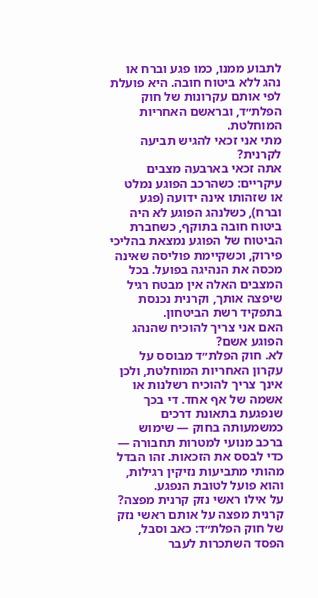לתבוע ממנו, כמו פגע וברח או נהג ללא ביטוח חובה. היא פועלת לפי אותם עקרונות של חוק הפלת״ד, ובראשם האחריות המוחלטת.
מתי אני זכאי להגיש תביעה לקרנית?
אתה זכאי בארבעה מצבים עיקריים: כשהרכב הפוגע נמלט או שזהותו אינה ידועה (פגע וברח), כשלנהג הפוגע לא היה ביטוח חובה בתוקף, כשחברת הביטוח של הפוגע נמצאת בהליכי פירוק, וכשקיימת פוליסה שאינה מכסה את הנהיגה בפועל. בכל המצבים האלה אין מבטח רגיל שיפצה אותך, וקרנית נכנסת בתפקיד רשת הביטחון.
האם אני צריך להוכיח שהנהג הפוגע אשם?
לא. חוק הפלת״ד מבוסס על עקרון האחריות המוחלטת, ולכן אינך צריך להוכיח רשלנות או אשמה של אף אחד. די בכך שנפגעת בתאונת דרכים כמשמעותה בחוק — שימוש ברכב מנועי למטרות תחבורה — כדי לבסס את הזכאות. זהו הבדל מהותי מתביעות נזיקין רגילות, והוא פועל לטובת הנפגע.
על אילו ראשי נזק קרנית מפצה?
קרנית מפצה על אותם ראשי נזק של חוק הפלת״ד: כאב וסבל, הפסד השתכרות לעבר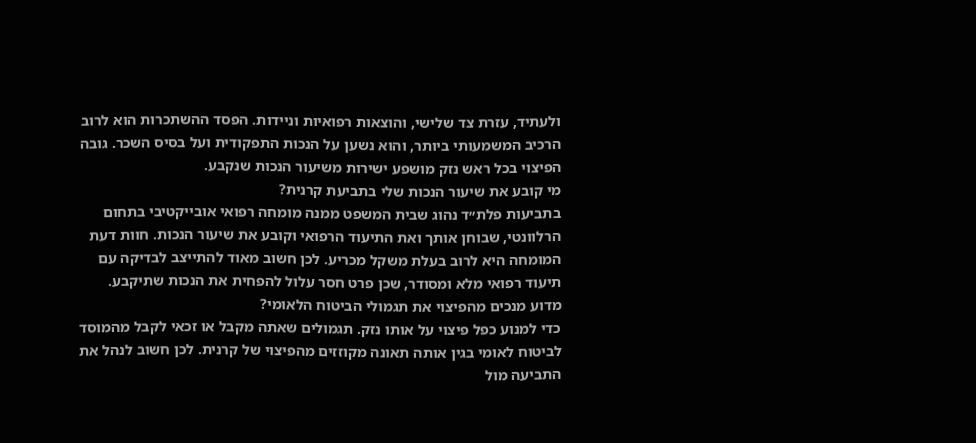ולעתיד, עזרת צד שלישי, והוצאות רפואיות וניידות. הפסד ההשתכרות הוא לרוב הרכיב המשמעותי ביותר, והוא נשען על הנכות התפקודית ועל בסיס השכר. גובה הפיצוי בכל ראש נזק מושפע ישירות משיעור הנכות שנקבע.
מי קובע את שיעור הנכות שלי בתביעת קרנית?
בתביעות פלת״ד נהוג שבית המשפט ממנה מומחה רפואי אובייקטיבי בתחום הרלוונטי, שבוחן אותך ואת התיעוד הרפואי וקובע את שיעור הנכות. חוות דעת המומחה היא לרוב בעלת משקל מכריע. לכן חשוב מאוד להתייצב לבדיקה עם תיעוד רפואי מלא ומסודר, שכן פרט חסר עלול להפחית את הנכות שתיקבע.
מדוע מנכים מהפיצוי את תגמולי הביטוח הלאומי?
כדי למנוע כפל פיצוי על אותו נזק. תגמולים שאתה מקבל או זכאי לקבל מהמוסד לביטוח לאומי בגין אותה תאונה מקוזזים מהפיצוי של קרנית. לכן חשוב לנהל את התביעה מול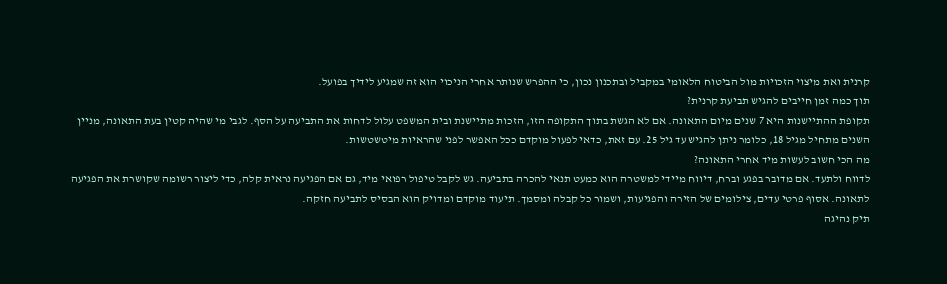קרנית ואת מיצוי הזכויות מול הביטוח הלאומי במקביל ובתכנון נכון, כי ההפרש שנותר אחרי הניכוי הוא זה שמגיע לידיך בפועל.
תוך כמה זמן חייבים להגיש תביעת קרנית?
תקופת ההתיישנות היא 7 שנים מיום התאונה. אם לא הגשת בתוך התקופה הזו, הזכות מתיישנת ובית המשפט עלול לדחות את התביעה על הסף. לגבי מי שהיה קטין בעת התאונה, מניין השנים מתחיל מגיל 18, כלומר ניתן להגיש עד גיל 25. עם זאת, כדאי לפעול מוקדם ככל האפשר לפני שהראיות מיטשטשות.
מה הכי חשוב לעשות מיד אחרי התאונה?
לדווח ולתעד. אם מדובר בפגע וברח, דיווח מיידי למשטרה הוא כמעט תנאי להכרה בתביעה. גש לקבל טיפול רפואי מיד, גם אם הפגיעה נראית קלה, כדי ליצור רשומה שקושרת את הפגיעה לתאונה. אסוף פרטי עדים, צילומים של הזירה והפגיעות, ושמור כל קבלה ומסמך. תיעוד מוקדם ומדויק הוא הבסיס לתביעה חזקה.
תיק נהיגה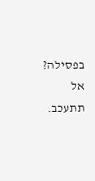בפסילה? אל תתעכב.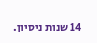14 שנות ניסיון.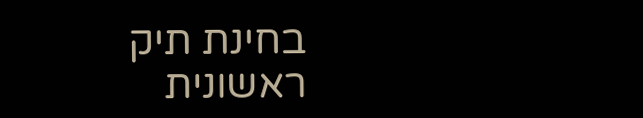בחינת תיק ראשונית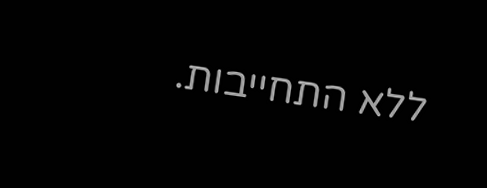ללא התחייבות.